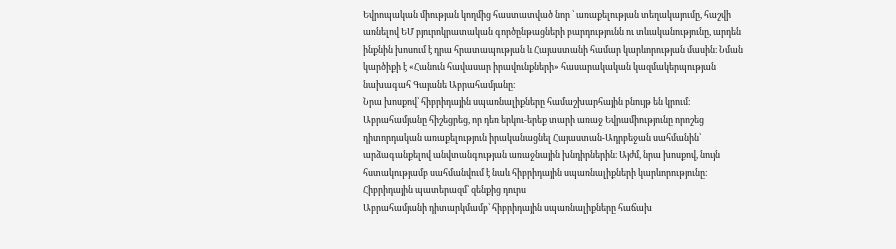Եվրոպական միության կողմից հաստատված նոր ՝ առաքելության տեղակայումը, հաշվի առնելով ԵՄ բյուրոկրատական գործընթացների բարդությունն ու տևականությունը, արդեն ինքնին խոսում է դրա հրատապության և Հայաստանի համար կարևորության մասին։ Նման կարծիքի է «Հանուն հավասար իրավունքների» հասարակական կազմակերպության նախագահ Գայանե Աբրահամյանը։
Նրա խոսքով՝ հիբրիդային սպառնալիքները համաշխարհային բնույթ են կրում։ Աբրահամյանը հիշեցրեց, որ դեռ երկու-երեք տարի առաջ Եվրամիությունը որոշեց դիտորդական առաքելություն իրականացնել Հայաստան-Ադրբեջան սահմանին՝ արձագանքելով անվտանգության առաջնային խնդիրներին։ Այժմ, նրա խոսքով, նույն հստակությամբ սահմանվում է նաև հիբրիդային սպառնալիքների կարևորությունը։
Հիբրիդային պատերազմ՝ զենքից դուրս
Աբրահամյանի դիտարկմամբ՝ հիբրիդային սպառնալիքները հաճախ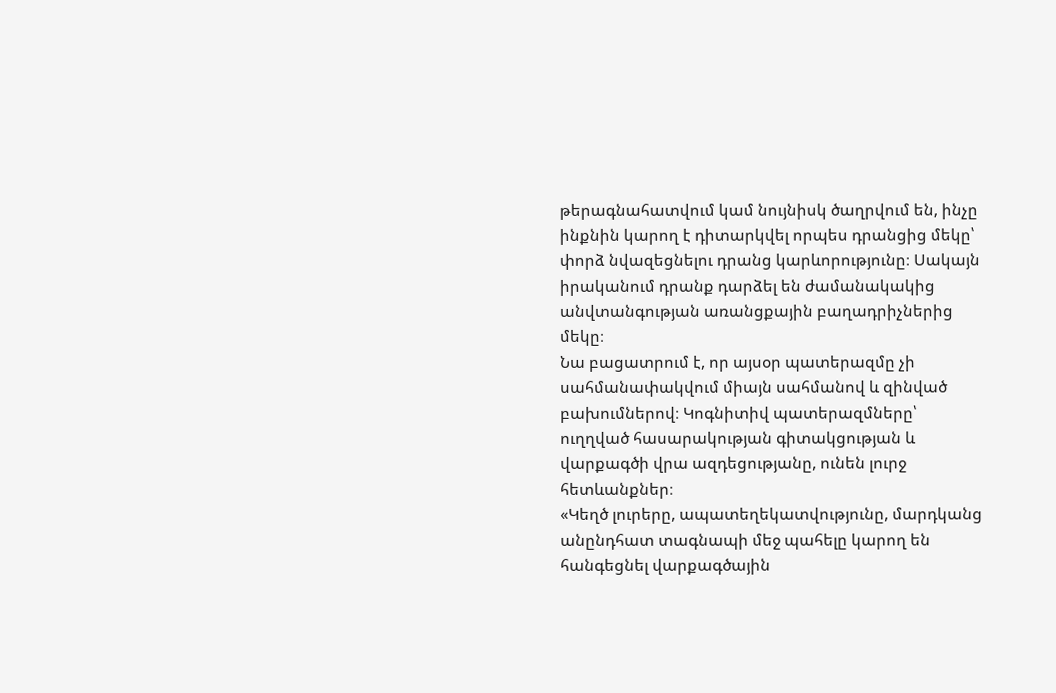թերագնահատվում կամ նույնիսկ ծաղրվում են, ինչը ինքնին կարող է դիտարկվել որպես դրանցից մեկը՝ փորձ նվազեցնելու դրանց կարևորությունը։ Սակայն իրականում դրանք դարձել են ժամանակակից անվտանգության առանցքային բաղադրիչներից մեկը։
Նա բացատրում է, որ այսօր պատերազմը չի սահմանափակվում միայն սահմանով և զինված բախումներով։ Կոգնիտիվ պատերազմները՝ ուղղված հասարակության գիտակցության և վարքագծի վրա ազդեցությանը, ունեն լուրջ հետևանքներ։
«Կեղծ լուրերը, ապատեղեկատվությունը, մարդկանց անընդհատ տագնապի մեջ պահելը կարող են հանգեցնել վարքագծային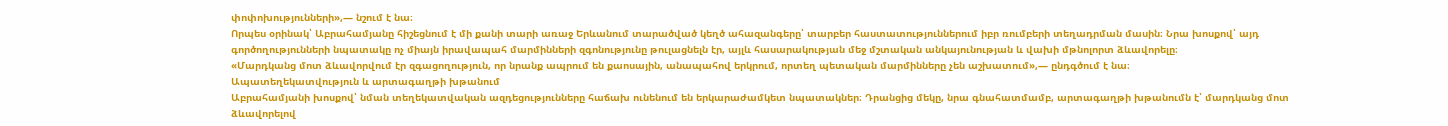փոփոխությունների»,— նշում է նա։
Որպես օրինակ՝ Աբրահամյանը հիշեցնում է մի քանի տարի առաջ Երևանում տարածված կեղծ ահազանգերը՝ տարբեր հաստատություններում իբր ռումբերի տեղադրման մասին։ Նրա խոսքով՝ այդ գործողությունների նպատակը ոչ միայն իրավապահ մարմինների զգոնությունը թուլացնելն էր, այլև հասարակության մեջ մշտական անկայունության և վախի մթնոլորտ ձևավորելը։
«Մարդկանց մոտ ձևավորվում էր զգացողություն, որ նրանք ապրում են քաոսային, անապահով երկրում, որտեղ պետական մարմինները չեն աշխատում»,— ընդգծում է նա։
Ապատեղեկատվություն և արտագաղթի խթանում
Աբրահամյանի խոսքով՝ նման տեղեկատվական ազդեցությունները հաճախ ունենում են երկարաժամկետ նպատակներ։ Դրանցից մեկը, նրա գնահատմամբ, արտագաղթի խթանումն է՝ մարդկանց մոտ ձևավորելով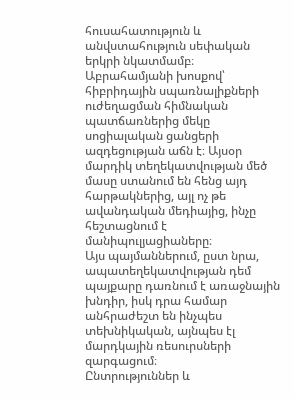հուսահատություն և անվստահություն սեփական երկրի նկատմամբ։
Աբրահամյանի խոսքով՝ հիբրիդային սպառնալիքների ուժեղացման հիմնական պատճառներից մեկը սոցիալական ցանցերի ազդեցության աճն է։ Այսօր մարդիկ տեղեկատվության մեծ մասը ստանում են հենց այդ հարթակներից, այլ ոչ թե ավանդական մեդիայից, ինչը հեշտացնում է մանիպուլյացիաները։
Այս պայմաններում, ըստ նրա, ապատեղեկատվության դեմ պայքարը դառնում է առաջնային խնդիր, իսկ դրա համար անհրաժեշտ են ինչպես տեխնիկական, այնպես էլ մարդկային ռեսուրսների զարգացում։
Ընտրություններ և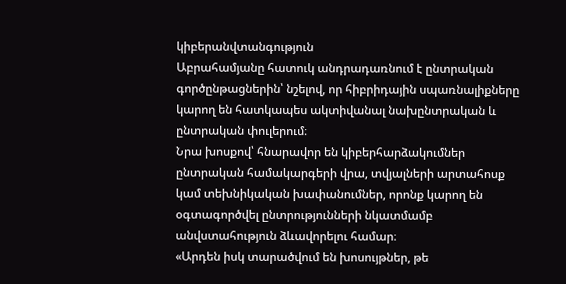կիբերանվտանգություն
Աբրահամյանը հատուկ անդրադառնում է ընտրական գործընթացներին՝ նշելով, որ հիբրիդային սպառնալիքները կարող են հատկապես ակտիվանալ նախընտրական և ընտրական փուլերում։
Նրա խոսքով՝ հնարավոր են կիբերհարձակումներ ընտրական համակարգերի վրա, տվյալների արտահոսք կամ տեխնիկական խափանումներ, որոնք կարող են օգտագործվել ընտրությունների նկատմամբ անվստահություն ձևավորելու համար։
«Արդեն իսկ տարածվում են խոսույթներ, թե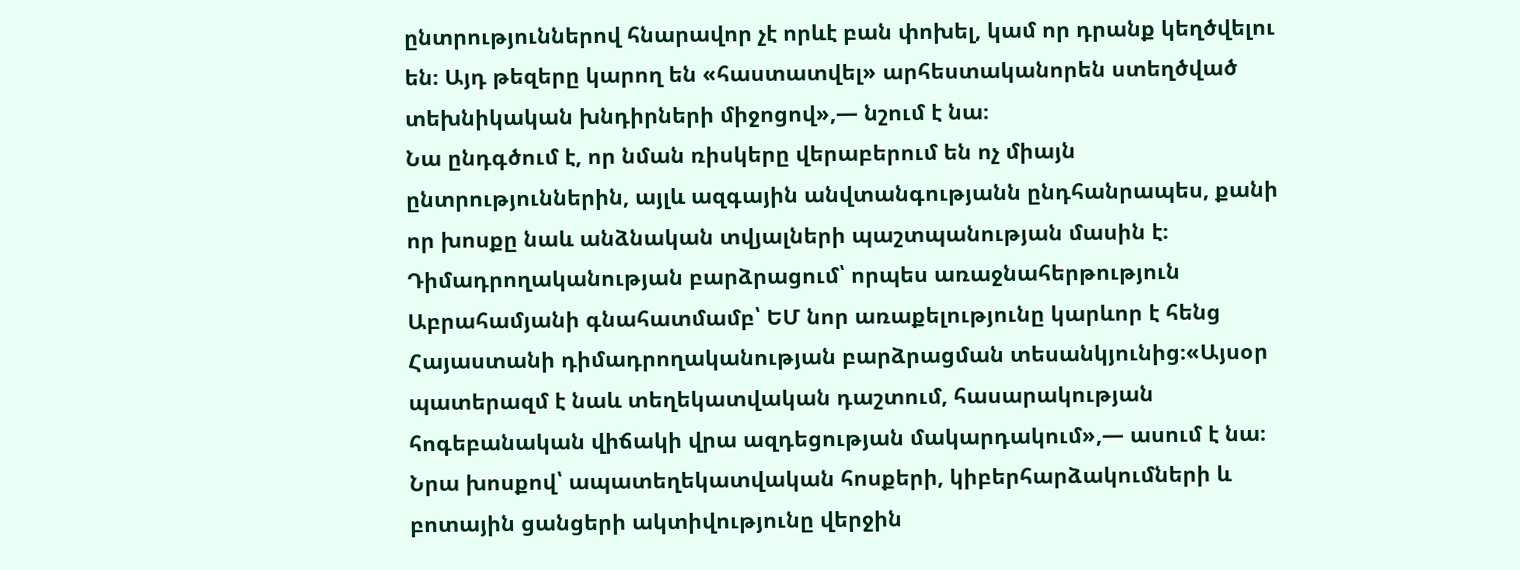ընտրություններով հնարավոր չէ որևէ բան փոխել, կամ որ դրանք կեղծվելու են։ Այդ թեզերը կարող են «հաստատվել» արհեստականորեն ստեղծված տեխնիկական խնդիրների միջոցով»,— նշում է նա։
Նա ընդգծում է, որ նման ռիսկերը վերաբերում են ոչ միայն ընտրություններին, այլև ազգային անվտանգությանն ընդհանրապես, քանի որ խոսքը նաև անձնական տվյալների պաշտպանության մասին է։
Դիմադրողականության բարձրացում՝ որպես առաջնահերթություն
Աբրահամյանի գնահատմամբ՝ ԵՄ նոր առաքելությունը կարևոր է հենց Հայաստանի դիմադրողականության բարձրացման տեսանկյունից։«Այսօր պատերազմ է նաև տեղեկատվական դաշտում, հասարակության հոգեբանական վիճակի վրա ազդեցության մակարդակում»,— ասում է նա։
Նրա խոսքով՝ ապատեղեկատվական հոսքերի, կիբերհարձակումների և բոտային ցանցերի ակտիվությունը վերջին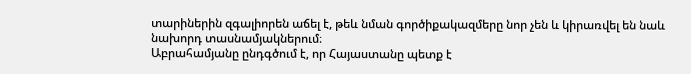տարիներին զգալիորեն աճել է, թեև նման գործիքակազմերը նոր չեն և կիրառվել են նաև նախորդ տասնամյակներում։
Աբրահամյանը ընդգծում է, որ Հայաստանը պետք է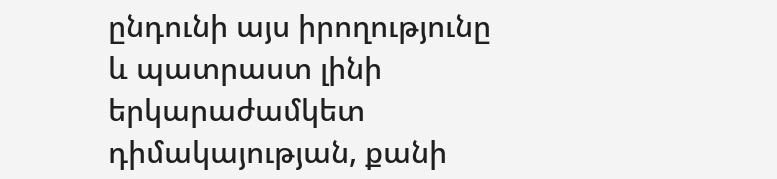ընդունի այս իրողությունը և պատրաստ լինի երկարաժամկետ դիմակայության, քանի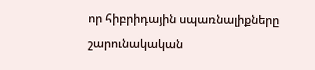որ հիբրիդային սպառնալիքները շարունակական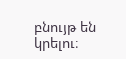բնույթ են կրելու։